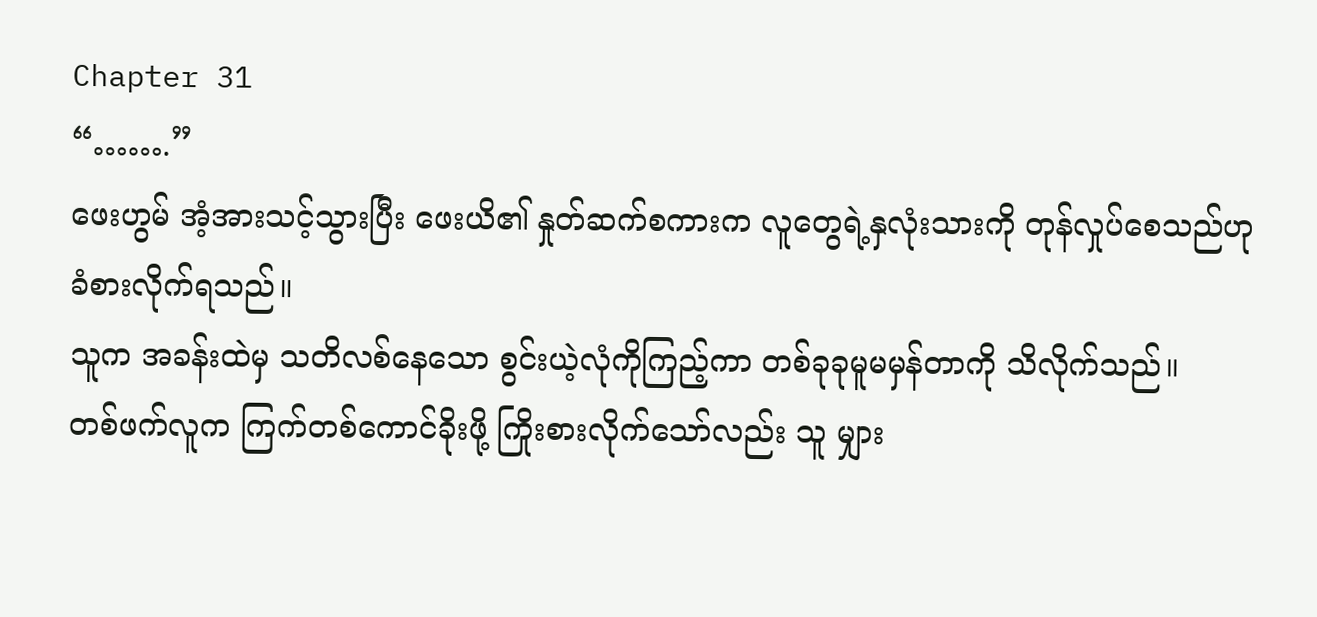Chapter 31
“…….”
ဖေးဟွမ် အံ့အားသင့်သွားပြီး ဖေးယိ၏ နှုတ်ဆက်စကားက လူတွေရဲ့နှလုံးသားကို တုန်လှုပ်စေသည်ဟု ခံစားလိုက်ရသည်။
သူက အခန်းထဲမှ သတိလစ်နေသော စွင်းယဲ့လုံကိုကြည့်ကာ တစ်ခုခုမူမမှန်တာကို သိလိုက်သည်။
တစ်ဖက်လူက ကြက်တစ်ကောင်ခိုးဖို့ ကြိုးစားလိုက်သော်လည်း သူ မျှား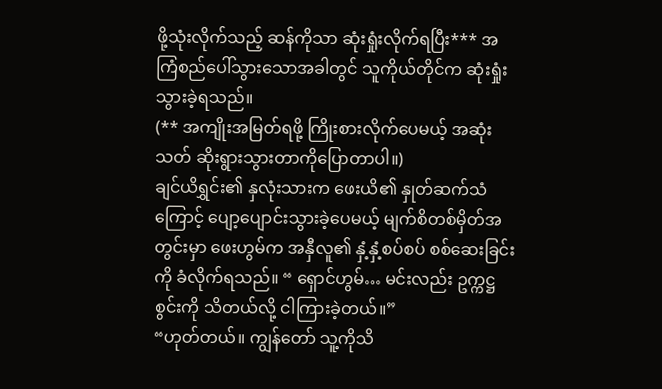ဖို့သုံးလိုက်သည့် ဆန်ကိုသာ ဆုံးရှုံးလိုက်ရပြီး*** အကြံစည်ပေါ်သွားသောအခါတွင် သူကိုယ်တိုင်က ဆုံးရှုံးသွားခဲ့ရသည်။
(** အကျိုးအမြတ်ရဖို့ ကြိုးစားလိုက်ပေမယ့် အဆုံးသတ် ဆိုးရွားသွားတာကိုပြောတာပါ။)
ချင်ယိရွှင်း၏ နှလုံးသားက ဖေးယိ၏ နှုတ်ဆက်သံကြောင့် ပျော့ပျောင်းသွားခဲ့ပေမယ့် မျက်စိတစ်မှိတ်အတွင်းမှာ ဖေးဟွမ်က အနှီလူ၏ နှံ့နှံ့စပ်စပ် စစ်ဆေးခြင်းကို ခံလိုက်ရသည်။ “ ရှောင်ဟွမ်… မင်းလည်း ဥက္ကဋ္ဌစွင်းကို သိတယ်လို့ ငါကြားခဲ့တယ်။”
“ဟုတ်တယ်။ ကျွန်တော် သူ့ကိုသိ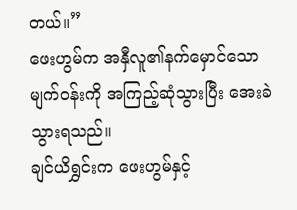တယ်။”
ဖေးဟွမ်က အနှီလူ၏နက်မှောင်သော မျက်ဝန်းကို အကြည့်ဆုံသွားပြီး အေးခဲသွားရသည်။
ချင်ယိရွှင်းက ဖေးဟွမ်နှင့်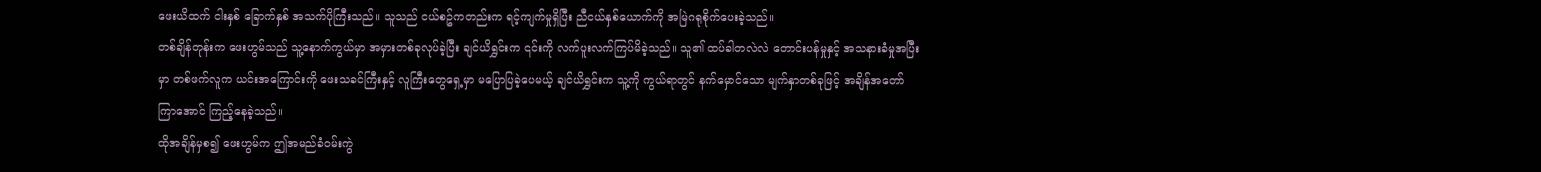ဖေးယိထက် ငါးနှစ် ခြောက်နှစ် အသက်ပိုကြီးသည်။ သူသည် ငယ်စဥ်ကတည်းက ရင့်ကျက်မှုရှိပြီး ညီငယ်နှစ်ယောက်ကို အမြဲဂရုစိုက်ပေးခဲ့သည်။
တစ်ချိန်တုန်းက ဖေးဟွမ်သည် သူ့နောက်ကွယ်မှာ အမှားတစ်ခုလုပ်ခဲ့ပြီး ချင်ယိရွှင်းက ၎င်းကို လက်ပူးလက်ကြပ်မိခဲ့သည်။ သူ၏ ထပ်ခါတလဲလဲ တောင်းပန်မှုနှင့် အသနားခံမှုအပြီးမှာ တစ်ဖက်လူက ယင်းအကြောင်းကို ဖေးသခင်ကြီးနှင့် လူကြီးတွေရှေ့မှာ မပြောပြခဲ့ပေမယ့် ချင်ယိရွှင်းက သူ့ကို ကွယ်ရာတွင် နက်မှောင်သော မျက်နှာတစ်ခုဖြင့် အချိန်အတော်ကြာအောင် ကြည့်နေခဲ့သည်။
ထိုအချိန်မှစ၍ ဖေးဟွမ်က ဤအမည်ခံဝမ်းကွဲ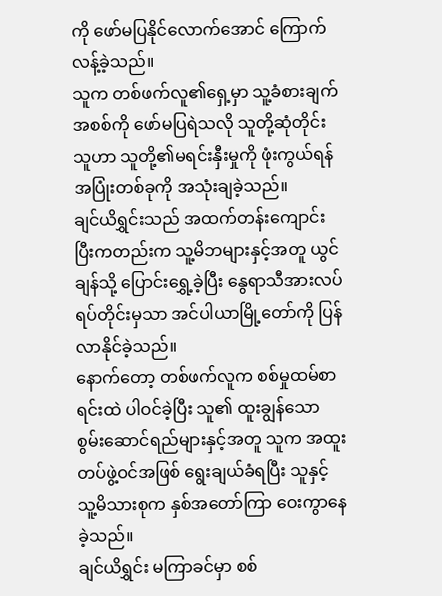ကို ဖော်မပြနိုင်လောက်အောင် ကြောက်လန့်ခဲ့သည်။
သူက တစ်ဖက်လူ၏ရှေ့မှာ သူ့ခံစားချက်အစစ်ကို ဖော်မပြရဲသလို သူတို့ဆုံတိုင်း သူဟာ သူတို့၏မရင်းနှီးမှုကို ဖုံးကွယ်ရန် အပြုံးတစ်ခုကို အသုံးချခဲ့သည်။
ချင်ယိရွှင်းသည် အထက်တန်းကျောင်းပြီးကတည်းက သူ့မိဘများနှင့်အတူ ယွင်ချန်သို့ ပြောင်းရွှေ့ခဲ့ပြီး နွေရာသီအားလပ်ရပ်တိုင်းမှသာ အင်ပါယာမြို့တော်ကို ပြန်လာနိုင်ခဲ့သည်။
နောက်တော့ တစ်ဖက်လူက စစ်မှုထမ်စာရင်းထဲ ပါဝင်ခဲ့ပြီး သူ၏ ထူးချွန်သော စွမ်းဆောင်ရည်များနှင့်အတူ သူက အထူးတပ်ဖွဲ့ဝင်အဖြစ် ရွေးချယ်ခံရပြီး သူနှင့် သူ့မိသားစုက နှစ်အတော်ကြာ ဝေးကွာနေခဲ့သည်။
ချင်ယိရွှင်း မကြာခင်မှာ စစ်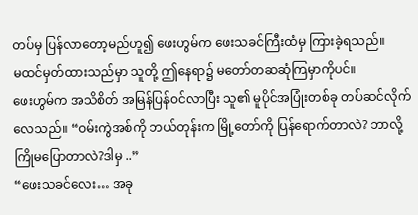တပ်မှ ပြန်လာတော့မည်ဟူ၍ ဖေးဟွမ်က ဖေးသခင်ကြီးထံမှ ကြားခဲ့ရသည်။
မထင်မှတ်ထားသည်မှာ သူတို့ ဤနေရာ၌ မတော်တဆဆုံကြမှာကိုပင်။
ဖေးဟွမ်က အသိစိတ် အမြန်ပြန်ဝင်လာပြီး သူ၏ မူပိုင်အပြုံးတစ်ခု တပ်ဆင်လိုက်လေသည်။ “ဝမ်းကွဲအစ်ကို ဘယ်တုန်းက မြို့တော်ကို ပြန်ရောက်တာလဲ? ဘာလို့ကြိုမပြောတာလဲ?ဒါမှ ..”
“ဖေးသခင်လေး… အခု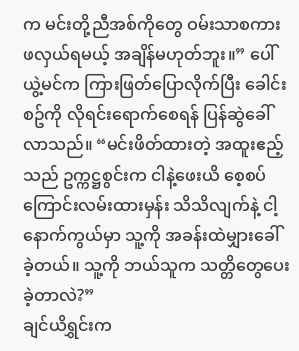က မင်းတို့ညီအစ်ကိုတွေ ဝမ်းသာစကား ဖလှယ်ရမယ့် အချိန်မဟုတ်ဘူး။” ပေါ်ယွဲ့မင်က ကြားဖြတ်ပြောလိုက်ပြီး ခေါင်းစဥ်ကို လိုရင်းရောက်စေရန် ပြန်ဆွဲခေါ်လာသည်။ “မင်းဖိတ်ထားတဲ့ အထူးဧည့်သည် ဥက္ကဋ္ဌစွင်းက ငါနဲ့ဖေးယိ စေ့စပ်ကြောင်းလမ်းထားမှန်း သိသိလျက်နဲ့ ငါ့နောက်ကွယ်မှာ သူ့ကို အခန်းထဲမျှားခေါ်ခဲ့တယ်။ သူ့ကို ဘယ်သူက သတ္တိတွေပေးခဲ့တာလဲ?”
ချင်ယိရွှင်းက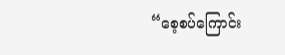“စေ့စပ်ကြောင်း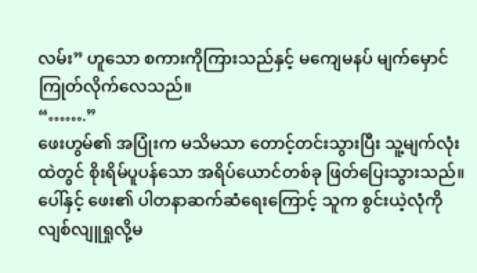လမ်း” ဟူသော စကားကိုကြားသည်နှင့် မကျေမနပ် မျက်မှောင်ကြုတ်လိုက်လေသည်။
“…….”
ဖေးဟွမ်၏ အပြုံးက မသိမသာ တောင့်တင်းသွားပြီး သူ့မျက်လုံးထဲတွင် စိုးရိမ်ပူပန်သော အရိပ်ယောင်တစ်ခု ဖြတ်ပြေးသွားသည်။
ပေါ်နှင့် ဖေး၏ ပါတနာဆက်ဆံရေးကြောင့် သူက စွင်းယဲ့လုံကို လျစ်လျူရှုလို့မ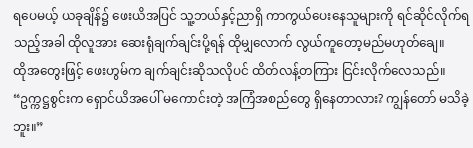ရပေမယ့် ယခုချိန်၌ ဖေးယိအပြင် သူ့ဘယ်နှင့်ညာရှိ ကာကွယ်ပေးနေသူများကို ရင်ဆိုင်လိုက်ရသည့်အခါ ထိုလူအား ဆေးရုံချက်ချင်းပို့ရန် ထိုမျှလောက် လွယ်ကူတော့မည်မဟုတ်ချေ။
ထိုအတွေးဖြင့် ဖေးဟွမ်က ချက်ချင်းဆိုသလိုပင် ထိတ်လန့်တကြား ငြင်းလိုက်လေသည်။ “ဥက္ကဋ္ဌစွင်းက ရှောင်ယိအပေါ် မကောင်းတဲ့ အကြံအစည်တွေ ရှိနေတာလား? ကျွန်တော် မသိခဲ့ဘူး။”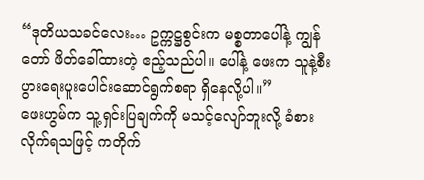“ဒုတိယသခင်လေး… ဥက္ကဋ္ဌစွင်းက မစ္စတာပေါ်နဲ့ ကျွန်တော် ဖိတ်ခေါ်ထားတဲ့ ဧည့်သည်ပါ။ ပေါ်နဲ့ ဖေးက သူနဲ့စီးပွားရေးပူးပေါင်းဆောင်ရွက်စရာ ရှိနေလို့ပါ။”
ဖေးဟွမ်က သူ့ရှင်းပြချက်ကို မသင့်လျော်ဘူးလို့ ခံစားလိုက်ရသဖြင့် ကတိုက်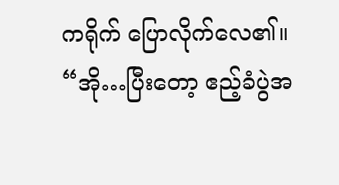ကရိုက် ပြောလိုက်လေ၏။ “အို…ပြီးတော့ ဧည့်ခံပွဲအ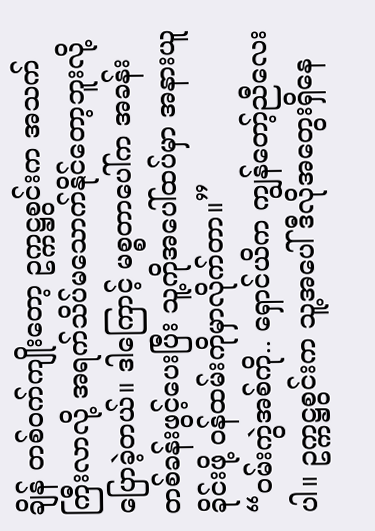ချိန် တစ်ဝက်ကျိုးတော့ ဥက္ကဋ္ဌစွင်းက အသက်ကြီးလာလို့ အရက်သိပ်မသောက်နိုင်တော့ဘူးလို့ ပြောခဲ့တယ်။ ဒါကြောင့် မစ္စတာပေါ်က အခန်းတစ်ခန်းဖွင့်ပေးပြီး သူ့ကိုအပေါ်ထပ်မှာ အနားယူခိုင်းဖို့ ဝန်ထမ်းကိုမှာလိုက်တာ။”
“ဝမ်းကွဲအစ်ကို.. ရှောင်ယိက ကျွန်တော့်ညီလေးပါ။ ဥက္ကဋ္ဌစွင်းက သူ့အပေါ် ဒီလိုအတွေးရှိနေ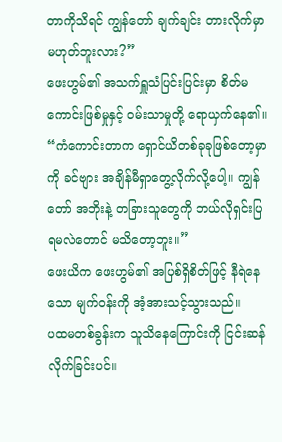တာကိုသိရင် ကျွန်တော် ချက်ချင်း တားလိုက်မှာ မဟုတ်ဘူးလား?”
ဖေးဟွမ်၏ အသက်ရှူသံပြင်းပြင်းမှာ စိတ်မကောင်းဖြစ်မှုနှင့် ဝမ်းသာမှုတို့ ရောယှက်နေ၏။ “ကံကောင်းတာက ရှောင်ယိတစ်ခုခုဖြစ်တော့မှာကို ခင်ဗျား အချိန်မီရှာတွေ့လိုက်လို့ပေါ့။ ကျွန်တော် အဘိုးနဲ့ တခြားသူတွေကို ဘယ်လိုရှင်းပြရမလဲတောင် မသိတော့ဘူး။”
ဖေးယိက ဖေးဟွမ်၏ အပြစ်ရှိစိတ်ဖြင့် နီရဲနေသော မျက်ဝန်းကို အံ့အားသင့်သွားသည်။
ပထမတစ်ခွန်းက သူသိနေကြောင်းကို ငြင်းဆန်လိုက်ခြင်းပင်။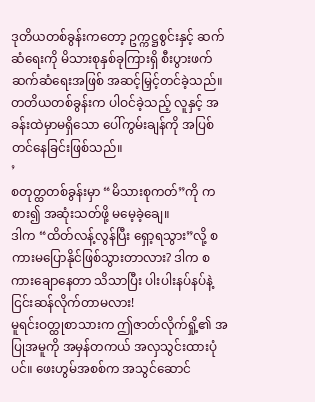ဒုတိယတစ်ခွန်းကတော့ ဥက္ကဋ္ဌစွင်းနှင့် ဆက်ဆံရေးကို မိသားစုနှစ်ခုကြားရှိ စီးပွားဖက်ဆက်ဆံရေးအဖြစ် အဆင့်မြှင့်တင်ခဲ့သည်။
တတိယတစ်ခွန်းက ပါဝင်ခဲ့သည့် လူနှင့် အခန်းထဲမှာမရှိသော ပေါ်ကွမ်းချန်ကို အပြစ်တင်နေခြင်းဖြစ်သည်။
’
စတုတ္ထတစ်ခွန်းမှာ “မိသားစုကတ်”ကို ကစား၍ အဆုံးသတ်ဖို့ မမေ့ခဲ့ချေ။
ဒါက “ထိတ်လန့်လွန်ပြီး ရှော့ရသွား”လို့ စကားမပြောနိုင်ဖြစ်သွားတာလား? ဒါက စကားချောနေတာ သိသာပြီး ပါးပါးနပ်နပ်နဲ့ ငြင်းဆန်လိုက်တာမလား!
မူရင်းဝတ္ထုစာသားက ဤဇာတ်လိုက်ရှို့၏ အပြုအမူကို အမှန်တကယ် အလှသွင်းထားပုံပင်။ ဖေးဟွမ်အစစ်က အသွင်ဆောင်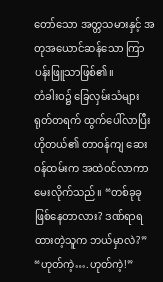တော်သော အတ္တသမားနှင့် အတုအယောင်ဆန်သော ကြာပန်းဖြူသာဖြစ်၏။
တံခါးဝ၌ ခြေလှမ်းသံများ ရုတ်တရက် ထွက်ပေါ်လာပြီး ဟိုတယ်၏ တာဝန်ကျ ဆေးဝန်ထမ်းက အထဲဝင်လာကာ မေးလိုက်သည်။ “တစ်ခုခုဖြစ်နေတာလား? ဒဏ်ရာရထားတဲ့သူက ဘယ်မှာလဲ?”
“ဟုတ်ကဲ့….ဟုတ်ကဲ့!”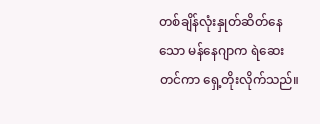တစ်ချိန်လုံးနှုတ်ဆိတ်နေသော မန်နေဂျာက ရဲဆေးတင်ကာ ရှေ့တိုးလိုက်သည်။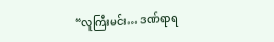“လူကြီးမင်း… ဒဏ်ရာရ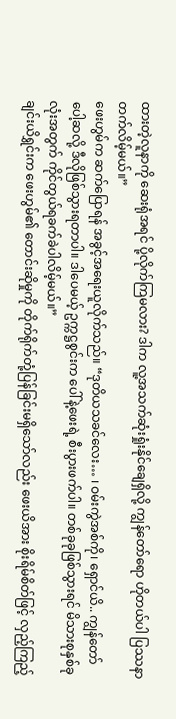ထားတဲ့လူနာကို ဆေးရုံအရင် ပို့လိုက်ကြမလား? ဒါက လူ့အသက်ဆုံးရှုံးနိုင်ချေရှိလို့ ကျွန်တော်ရော ဟိုတယ်ပါ ပြဿနာတက်လိမ့်မယ်။”
ဖေးဟွမ်က ဆက်ပြောရန် အခွင့်အရေးယူလိုက်သည်။ “ဒုတိယသခင်လေး… ၊ ဝမ်းကွဲအစ်ကို၊ ရှောင်ယိ.. ကျွန်တော် ပေါ့ဆလို့ ဒီလိုဖြစ်သွားရတာပါ။ ဒါပေမယ့် ဥက္ကဋ္ဌစွင်းက ပေါ်နဲ့ဖေးရဲ့ စီးပွားဖက်ပါ။ တစ်ခုခုဖြစ်သွားရင် မိသားစုနှစ်ခုလုံးအတွက် ကိုင်တွယ်ရခက်ခဲပါလိမ့်မယ်။”
ချင်းယိရွှင်းက ဖေးဟွမ်၏ တောင်းဆိုမှုကို တိုက်ရိုက်တုံ့ပြန်ခြင်းမရှိသော်လည်း ဖေးယိအား စိုးရိမ်စိတ်ဖြင့် လှည့်ကြည့်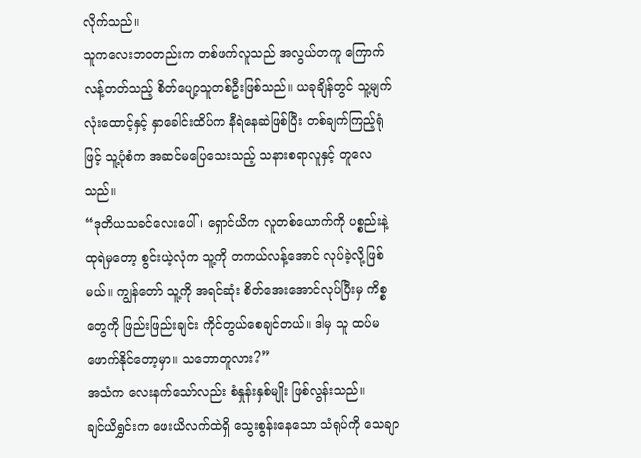လိုက်သည်။
သူကလေးဘဝတည်းက တစ်ဖက်လူသည် အလွယ်တကူ ကြောက်လန့်တတ်သည့် စိတ်ပျော့သူတစ်ဦးဖြစ်သည်။ ယခုချိန်တွင် သူ့မျက်လုံးထောင့်နှင့် နှာခေါင်းထိပ်က နီရဲနေဆဲဖြစ်ပြီး တစ်ချက်ကြည့်ရုံဖြင့် သူ့ပုံစံက အဆင်မပြေသေးသည့် သနားစရာလူနှင့် တူလေသည်။
“ဒုတိယသခင်လေးပေါ်၊ ရှောင်ယိက လူတစ်ယောက်ကို ပစ္စည်းနဲ့ ထုရဲမှတော့ စွင်းယဲ့လုံက သူ့ကို တကယ်လန့်အောင် လုပ်ခဲ့လို့ဖြစ်မယ်။ ကျွန်တော် သူ့ကို အရင်ဆုံး စိတ်အေးအောင်လုပ်ပြီးမှ ကိစ္စတွေကို ဖြည်းဖြည်းချင်း ကိုင်တွယ်စေချင်တယ်။ ဒါမှ သူ ထပ်မဖောက်နိုင်တော့မှာ။ သဘောတူလား?”
အသံက လေးနက်သော်လည်း စံနှုန်းနှစ်မျိုး ဖြစ်လွန်းသည်။
ချင်ယိရွှင်းက ဖေးယိလက်ထဲရှိ သွေးစွန်းနေသော သံရုပ်ကို သေချာ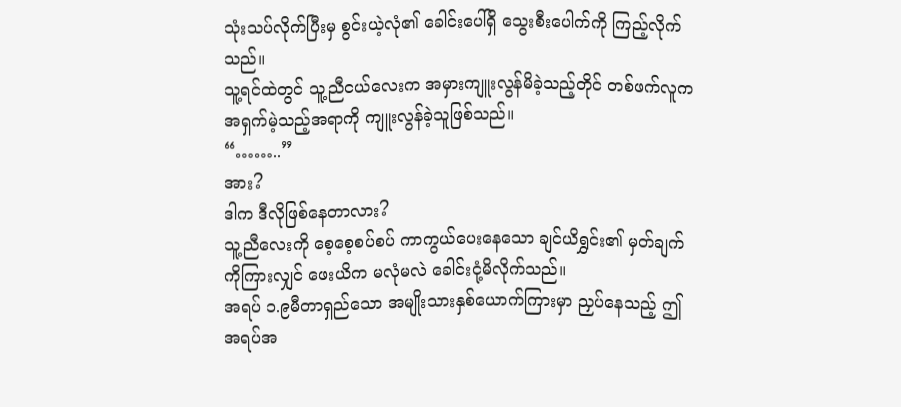သုံးသပ်လိုက်ပြီးမှ စွင်းယဲ့လုံ၏ ခေါင်းပေါ်ရှိ သွေးစီးပေါက်ကို ကြည့်လိုက်သည်။
သူ့ရင်ထဲတွင် သူ့ညီငယ်လေးက အမှားကျူးလွန်မိခဲ့သည့်တိုင် တစ်ဖက်လူက အရှက်မဲ့သည့်အရာကို ကျူးလွန်ခဲ့သူဖြစ်သည်။
“……..”
အား?
ဒါက ဒီလိုဖြစ်နေတာလား?
သူ့ညီလေးကို စေ့စေ့စပ်စပ် ကာကွယ်ပေးနေသော ချင်ယိရွှင်း၏ မှတ်ချက်ကိုကြားလျှင် ဖေးယိက မလုံမလဲ ခေါင်းငုံ့မိလိုက်သည်။
အရပ် ၁.၉မီတာရှည်သော အမျိုးသားနှစ်ယောက်ကြားမှာ ညှပ်နေသည့် ဤအရပ်အ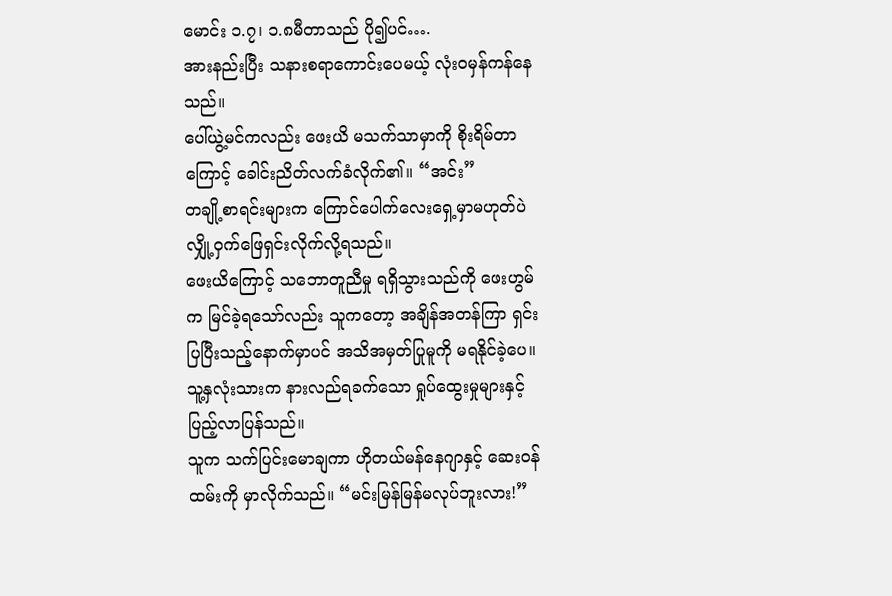မောင်း ၁.၇၊ ၁.၈မီတာသည် ပို၍ပင်….
အားနည်းပြီး သနားစရာကောင်းပေမယ့် လုံးဝမှန်ကန်နေသည်။
ပေါ်ယွဲ့မင်ကလည်း ဖေးယိ မသက်သာမှာကို စိုးရိမ်တာကြောင့် ခေါင်းညိတ်လက်ခံလိုက်၏။ “အင်း”
တချို့စာရင်းများက ကြောင်ပေါက်လေးရှေ့မှာမဟုတ်ပဲ လျှို့ဝှက်ဖြေရှင်းလိုက်လို့ရသည်။
ဖေးယိကြောင့် သဘောတူညီမှု ရရှိသွားသည်ကို ဖေးဟွမ်က မြင်ခဲ့ရသော်လည်း သူကတော့ အချိန်အတန်ကြာ ရှင်းပြပြီးသည့်နောက်မှာပင် အသိအမှတ်ပြုမူကို မရနိုင်ခဲ့ပေ။ သူ့နှလုံးသားက နားလည်ရခက်သော ရှုပ်ထွေးမှုများနှင့် ပြည့်လာပြန်သည်။
သူက သက်ပြင်းမောချကာ ဟိုတယ်မန်နေဂျာနှင့် ဆေးဝန်ထမ်းကို မှာလိုက်သည်။ “မင်းမြန်မြန်မလုပ်ဘူးလား!”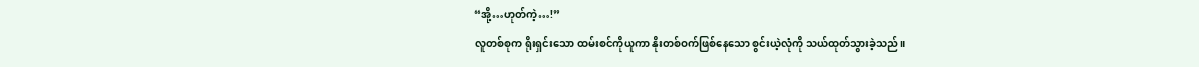“အို့…ဟုတ်ကဲ့…!”
လူတစ်စုက ရိုးရှင်းသော ထမ်းစင်ကိုယူကာ နိုးတစ်ဝက်ဖြစ်နေသော စွင်းယဲ့လုံကို သယ်ထုတ်သွားခဲ့သည်။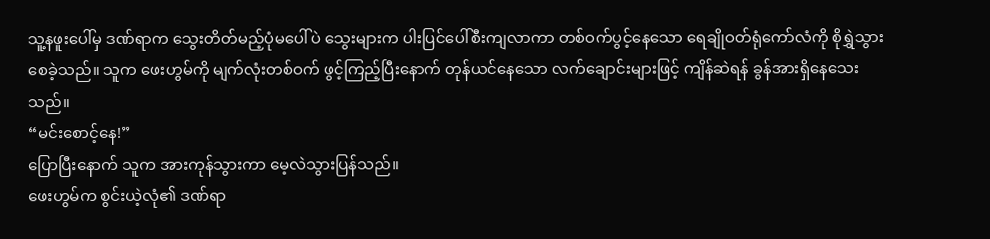သူ့နဖူးပေါ်မှ ဒဏ်ရာက သွေးတိတ်မည့်ပုံမပေါ်ပဲ သွေးများက ပါးပြင်ပေါ်စီးကျလာကာ တစ်ဝက်ပွင့်နေသော ရေချိုဝတ်ရုံကော်လံကို စိုရွှဲသွားစေခဲ့သည်။ သူက ဖေးဟွမ်ကို မျက်လုံးတစ်ဝက် ဖွင့်ကြည့်ပြီးနောက် တုန်ယင်နေသော လက်ချောင်းများဖြင့် ကျိန်ဆဲရန် ခွန်အားရှိနေသေးသည်။
“မင်းစောင့်နေ!”
ပြောပြီးနောက် သူက အားကုန်သွားကာ မေ့လဲသွားပြန်သည်။
ဖေးဟွမ်က စွင်းယဲ့လုံ၏ ဒဏ်ရာ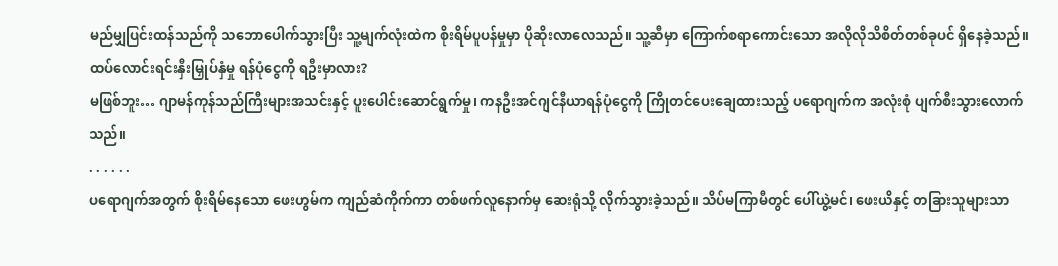မည်မျှပြင်းထန်သည်ကို သဘောပေါက်သွားပြီး သူ့မျက်လုံးထဲက စိုးရိမ်ပူပန်မှုမှာ ပိုဆိုးလာလေသည်။ သူ့ဆီမှာ ကြောက်စရာကောင်းသော အလိုလိုသိစိတ်တစ်ခုပင် ရှိနေခဲ့သည်။
ထပ်လောင်းရင်းနှီးမြှုပ်နှံမှု ရန်ပုံငွေကို ရဦးမှာလား?
မဖြစ်ဘူး… ဂျာမန်ကုန်သည်ကြီးများအသင်းနှင့် ပူးပေါင်းဆောင်ရွက်မှု၊ ကနဦးအင်ဂျင်နီယာရန်ပုံငွေကို ကြိုတင်ပေးချေထားသည့် ပရောဂျက်က အလုံးစုံ ပျက်စီးသွားလောက်သည်။
. . . . . .
ပရောဂျက်အတွက် စိုးရိမ်နေသော ဖေးဟွမ်က ကျည်ဆံကိုက်ကာ တစ်ဖက်လူနောက်မှ ဆေးရုံသို့ လိုက်သွားခဲ့သည်။ သိပ်မကြာမီတွင် ပေါ်ယွဲ့မင်၊ ဖေးယိနှင့် တခြားသူများသာ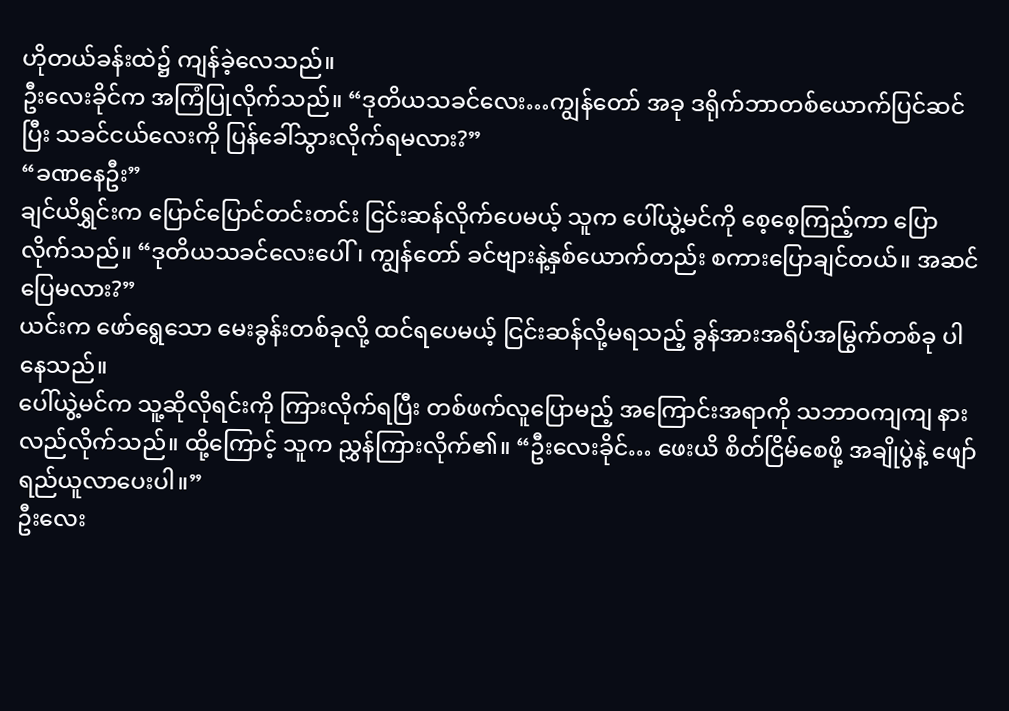ဟိုတယ်ခန်းထဲ၌ ကျန်ခဲ့လေသည်။
ဦးလေးခိုင်က အကြံပြုလိုက်သည်။ “ဒုတိယသခင်လေး…ကျွန်တော် အခု ဒရိုက်ဘာတစ်ယောက်ပြင်ဆင်ပြီး သခင်ငယ်လေးကို ပြန်ခေါ်သွားလိုက်ရမလား?”
“ခဏနေဦး”
ချင်ယိရွှင်းက ပြောင်ပြောင်တင်းတင်း ငြင်းဆန်လိုက်ပေမယ့် သူက ပေါ်ယွဲ့မင်ကို စေ့စေ့ကြည့်ကာ ပြောလိုက်သည်။ “ဒုတိယသခင်လေးပေါ်၊ ကျွန်တော် ခင်ဗျားနဲ့နှစ်ယောက်တည်း စကားပြောချင်တယ်။ အဆင်ပြေမလား?”
ယင်းက ဖော်ရွေသော မေးခွန်းတစ်ခုလို့ ထင်ရပေမယ့် ငြင်းဆန်လို့မရသည့် ခွန်အားအရိပ်အမြွက်တစ်ခု ပါနေသည်။
ပေါ်ယွဲ့မင်က သူ့ဆိုလိုရင်းကို ကြားလိုက်ရပြီး တစ်ဖက်လူပြောမည့် အကြောင်းအရာကို သဘာဝကျကျ နားလည်လိုက်သည်။ ထို့ကြောင့် သူက ညွှန်ကြားလိုက်၏။ “ဦးလေးခိုင်… ဖေးယိ စိတ်ငြိမ်စေဖို့ အချိုပွဲနဲ့ ဖျော်ရည်ယူလာပေးပါ။”
ဦးလေး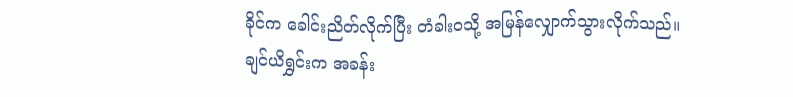ခိုင်က ခေါင်းညိတ်လိုက်ပြီး တံခါးဝသို့ အမြန်လျှောက်သွားလိုက်သည်။
ချင်ယိရွှင်းက အခန်း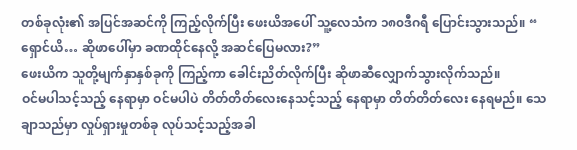တစ်ခုလုံး၏ အပြင်အဆင်ကို ကြည့်လိုက်ပြီး ဖေးယိအပေါ် သူ့လေသံက ၁၈၀ဒီဂရီ ပြောင်းသွားသည်။ “ ရှောင်ယိ… ဆိုဖာပေါ်မှာ ခဏထိုင်နေလို့ အဆင်ပြေမလား?”
ဖေးယိက သူတို့မျက်နှာနှစ်ခုကို ကြည့်ကာ ခေါင်းညိတ်လိုက်ပြီး ဆိုဖာဆီလျှောက်သွားလိုက်သည်။
ဝင်မပါသင့်သည့် နေရာမှာ ဝင်မပါပဲ တိတ်တိတ်လေးနေသင့်သည့် နေရာမှာ တိတ်တိတ်လေး နေရမည်။ သေချာသည်မှာ လှုပ်ရှားမှုတစ်ခု လုပ်သင့်သည့်အခါ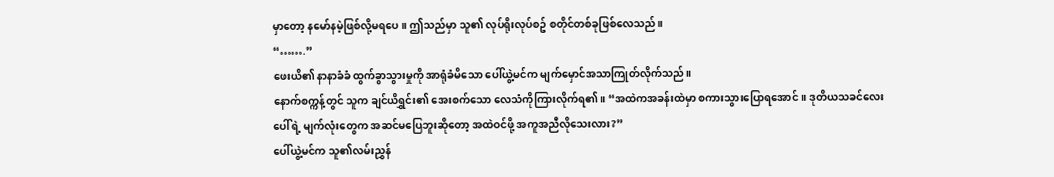မှာတော့ နမော်နမဲ့ဖြစ်လို့မရပေ။ ဤသည်မှာ သူ၏ လုပ်ရိုးလုပ်စဥ် စတိုင်တစ်ခုဖြစ်လေသည်။
“…….”
ဖေးယိ၏ နာနာခံခံ ထွက်ခွာသွားမှုကို အာရုံခံမိသော ပေါ်ယွဲ့မင်က မျက်မှောင်အသာကြုတ်လိုက်သည်။
နောက်စက္ကန့်တွင် သူက ချင်ယိရွှင်း၏ အေးစက်သော လေသံကိုကြားလိုက်ရ၏။ “အထဲကအခန်းထဲမှာ စကားသွားပြောရအောင်။ ဒုတိယသခင်လေးပေါ်ရဲ့ မျက်လုံးတွေက အဆင်မပြေဘူးဆိုတော့ အထဲဝင်ဖို့ အကူအညီလိုသေးလား?”
ပေါ်ယွဲ့မင်က သူ၏လမ်းညွှန်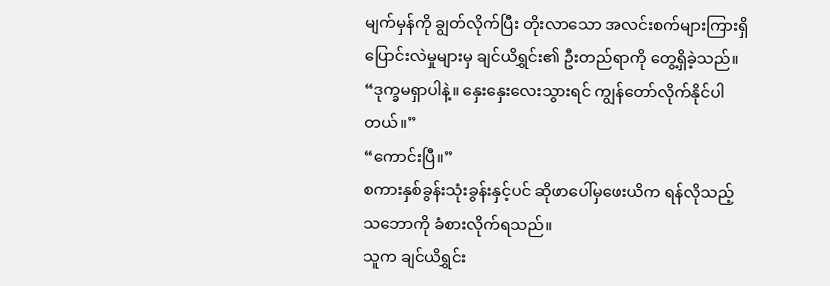မျက်မှန်ကို ချွတ်လိုက်ပြီး တိုးလာသော အလင်းစက်များကြားရှိ ပြောင်းလဲမှုများမှ ချင်ယိရွှင်း၏ ဦးတည်ရာကို တွေ့ရှိခဲ့သည်။ “ဒုက္ခမရှာပါနဲ့။ နှေးနှေးလေးသွားရင် ကျွန်တော်လိုက်နိုင်ပါတယ်။”
“ကောင်းပြီ။”
စကားနှစ်ခွန်းသုံးခွန်းနှင့်ပင် ဆိုဖာပေါ်မှဖေးယိက ရန်လိုသည့်သဘောကို ခံစားလိုက်ရသည်။
သူက ချင်ယိရွှင်း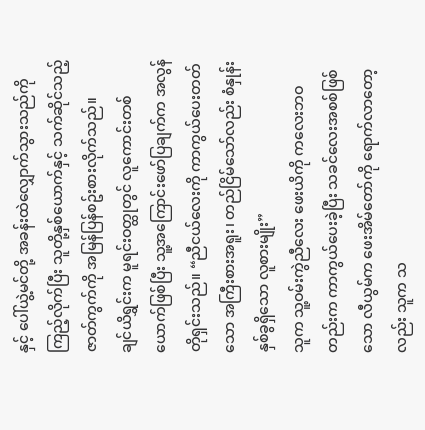နှင့် ပေါ်ယွဲ့မင်တို့ အခန်းထဲလျှောက်သွားသည်ကို ကြည့်လိုက်ပြီး သူတို့နှစ်ယောက်နှင့် သက်ဆိုင်သည့် ဇာတ်ကွက်ကို အမြန်ပြန်စဥ်းစားလိုက်သည်။
ချင်ယိရွှင်းက မူရင်းဝတ္ထုတွင် လူကောင်းတစ်ယောက်ဖြစ်ပြီး သူ့အကြောင်းဖော်ပြချက်က အလွန်တိုရှင်းသည်။ “ညီငယ်လေးကို ကာကွယ်ပေးတတ်သော အကြီးစားအရူး၊ တည်ငြိမ်သော်လည်း စံနှုန်းနှစ်ခွရှိသော လူစားမျိုး”
သူက သူ့ဝမ်းကွဲညီလေး ဖေးယိကို ကလေးဘဝတည်းက ကာကွယ်ပေးခဲ့ပြီး သခင်လေးအစစ်ဖြစ်သော လီယွမ်က ဖေးအိမ်တော်ကို ရောက်လာတော့လည်း သူက သ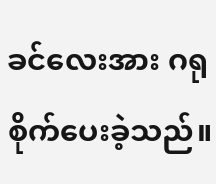ခင်လေးအား ဂရုစိုက်ပေးခဲ့သည်။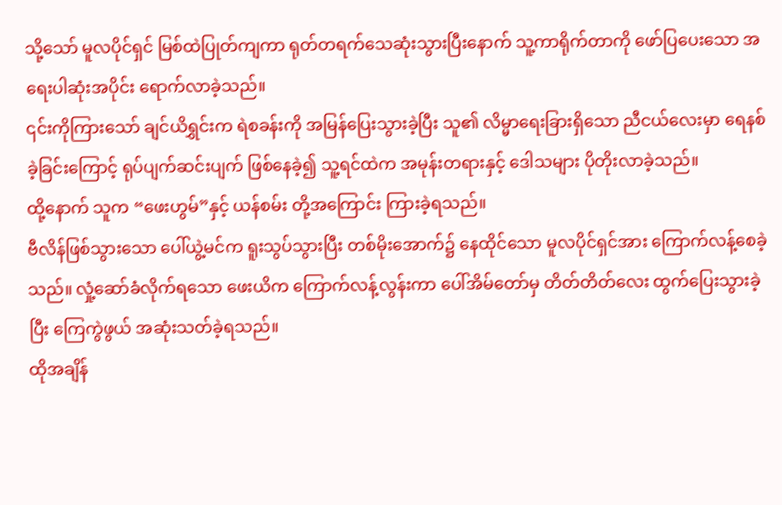သို့သော် မူလပိုင်ရှင် မြစ်ထဲပြုတ်ကျကာ ရုတ်တရက်သေဆုံးသွားပြီးနောက် သူ့ကာရိုက်တာကို ဖော်ပြပေးသော အရေးပါဆုံးအပိုင်း ရောက်လာခဲ့သည်။
၎င်းကိုကြားသော် ချင်ယိရွှင်းက ရဲစခန်းကို အမြန်ပြေးသွားခဲ့ပြီး သူ၏ လိမ္မာရေးခြားရှိသော ညီငယ်လေးမှာ ရေနစ်ခဲ့ခြင်းကြောင့် ရုပ်ပျက်ဆင်းပျက် ဖြစ်နေခဲ့၍ သူ့ရင်ထဲက အမုန်းတရားနှင့် ဒေါသများ ပိုတိုးလာခဲ့သည်။
ထို့နောက် သူက “ဖေးဟွမ်”နှင့် ယန်စမ်း တို့အကြောင်း ကြားခဲ့ရသည်။
ဗီလိန်ဖြစ်သွားသော ပေါ်ယွဲ့မင်က ရူးသွပ်သွားပြီး တစ်မိုးအောက်၌ နေထိုင်သော မူလပိုင်ရှင်အား ကြောက်လန့်စေခဲ့သည်။ လှုံ့ဆော်ခံလိုက်ရသော ဖေးယိက ကြောက်လန့်လွန်းကာ ပေါ်အိမ်တော်မှ တိတ်တိတ်လေး ထွက်ပြေးသွားခဲ့ပြီး ကြေကွဲဖွယ် အဆုံးသတ်ခဲ့ရသည်။
ထိုအချိန်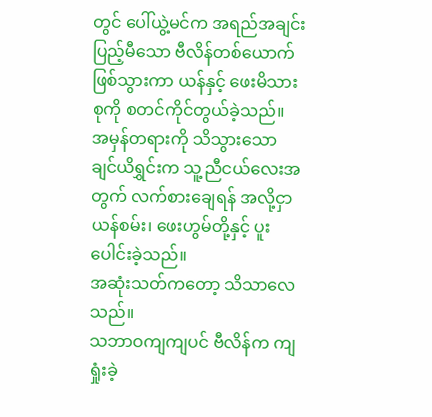တွင် ပေါ်ယွဲ့မင်က အရည်အချင်းပြည့်မီသော ဗီလိန်တစ်ယောက်ဖြစ်သွားကာ ယန်နှင့် ဖေးမိသားစုကို စတင်ကိုင်တွယ်ခဲ့သည်။ အမှန်တရားကို သိသွားသော ချင်ယိရွှင်းက သူ့ညီငယ်လေးအတွက် လက်စားချေရန် အလို့ငှာ ယန်စမ်း၊ ဖေးဟွမ်တို့နှင့် ပူးပေါင်းခဲ့သည်။
အဆုံးသတ်ကတော့ သိသာလေသည်။
သဘာဝကျကျပင် ဗီလိန်က ကျရှုံးခဲ့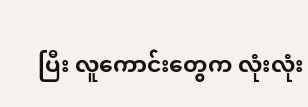ပြီး လူကောင်းတွေက လုံးလုံး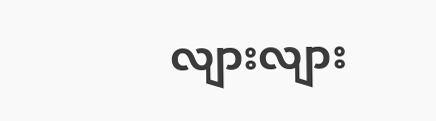လျားလျား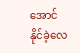အောင်နိုင်ခဲ့လေ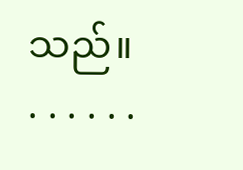သည်။
. . . . . .